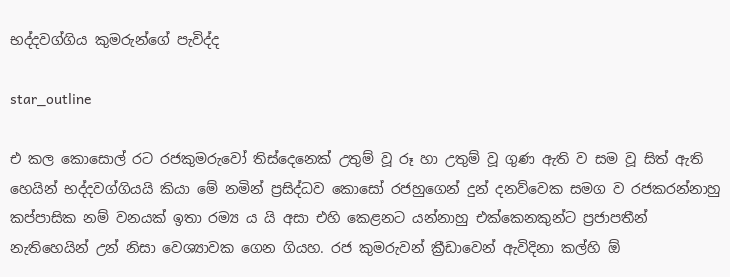භද්දවග්ගිය කුමරුන්ගේ පැවිද්ද

star_outline

එ කල කොසොල් රට රජකුමරුවෝ තිස්දෙනෙක් උතුම් වූ රූ හා උතුම් වූ ගුණ ඇති ව සම වූ සිත් ඇති හෙයින් භද්දවග්ගියයි කියා මේ නමින් ප්‍රසිද්ධව කොසෝ රජහුගෙන් දුන් දනව්වෙක සමග ව රජකරන්නාහු කප්පාසික නම් වනයක් ඉතා රම්‍ය ය යි අසා එහි කෙළනට යන්නාහු එක්කෙනකුන්ට ප්‍රජාපතීන් නැතිහෙයින් උන් නිසා වෙශ්‍යාවක ගෙන ගියහ. රජ කුමරුවන් ක්‍රීඩාවෙන් ඇවිදිනා කල්හි ඕ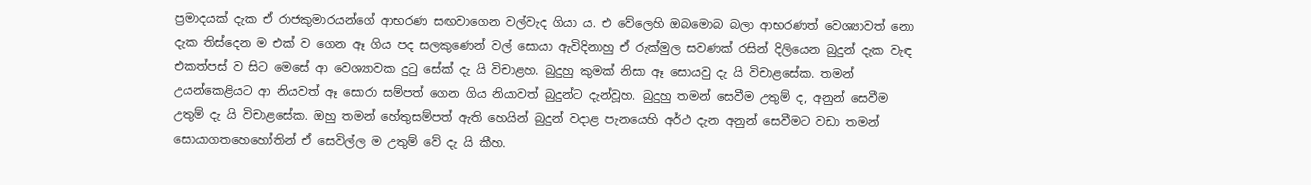ප්‍රමාදයක් දැක ඒ රාජකුමාරයන්ගේ ආභරණ සඟවාගෙන වල්වැද ගියා ය. එ වේලෙහි ඔබමොබ බලා ආභරණත් වෙශ්‍යාවත් නො දැක තිස්දෙන ම එක් ව ගෙන ඈ ගිය පද සලකුණෙන් වල් සොයා ඇවිදිනාහු ඒ රුක්මුල සවණක් රසින් දිලියෙන බුදුන් දැක වැඳ එකත්පස් ව සිට මෙසේ ආ වෙශ්‍යාවක දුටු සේක් දැ යි විචාළහ. බුදුහු කුමක් නිසා ඈ සොයවු දැ යි විචාළසේක. තමන් උයන්කෙළියට ආ නියවත් ඈ සොරා සම්පත් ගෙන ගිය නියාවත් බුදුන්ට දැන්වූහ. බුදුහු තමන් සෙවීම උතුම් ද, අනුන් සෙවීම උතුම් දැ යි විචාළසේක. ඔහු තමන් හේතුසම්පත් ඇති හෙයින් බුදුන් වදාළ පැනයෙහි අර්ථ දැන අනුන් සෙවීමට වඩා තමන් සොයාගතහෙහෝතින් ඒ සෙවිල්ල ම උතුම් වේ දැ යි කීහ.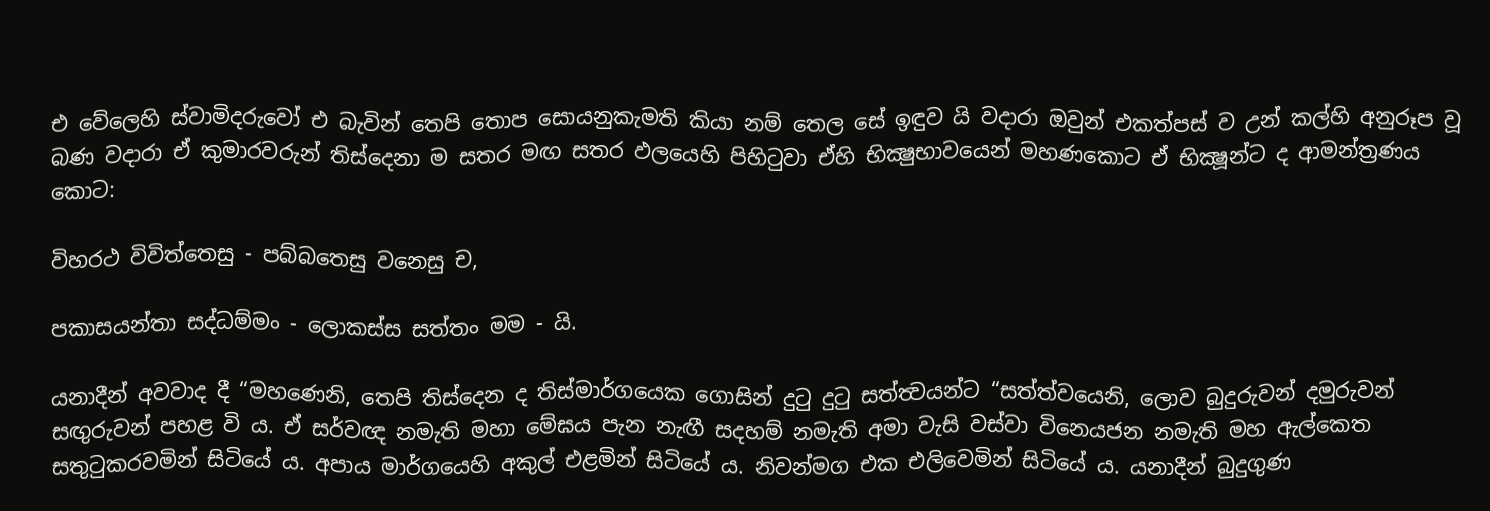එ වේලෙහි ස්වාමිදරුවෝ එ බැවින් තෙපි තොප සොයනුකැමති කියා නම් තෙල සේ ඉඳුව යි වදාරා ඔවුන් එකත්පස් ව උන් කල්හි අනුරූප වූ බණ වදාරා ඒ කුමාරවරුන් තිස්දෙනා ම සතර මඟ සතර ඵලයෙහි පිහිටුවා ඒහි භික්‍ෂුභාවයෙන් මහණකොට ඒ භික්‍ෂූන්ට ද ආමන්ත්‍රණය කොට:

විහරථ විවිත්තෙසු - පබ්බතෙසු වනෙසු ච,

පකාසයන්තා සද්ධම්මං - ලොකස්ස සත්තං මම - යි.

යනාදීන් අවවාද දී “මහණෙනි, තෙපි තිස්දෙන ද තිස්මාර්ගයෙක ගොසින් දුටු දුටු සත්ත්‍වයන්ට “සත්ත්වයෙනි, ලොව බුදුරුවන් දමුරුවන් සඟුරුවන් පහළ වි ය. ඒ සර්වඥ නමැති මහා මේඝය පැන නැඟී සදහම් නමැති අමා වැසි වස්වා විනෙයජන නමැති මහ ඇල්කෙත සතුටුකරවමින් සිටියේ ය. අපාය මාර්ගයෙහි අකුල් එළමින් සිටියේ ය. නිවන්මග එක එලිවෙමින් සිටියේ ය. යනාදීන් බුදුගුණ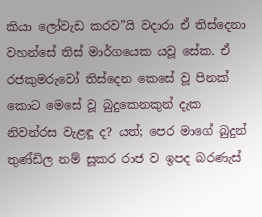කියා ලෝවැඩ කරව”යි වදාරා ඒ තිස්දෙනා වහන්සේ තිස් මාර්ගයෙක යවූ සේක. ඒ රජකුමරුවෝ තිස්දෙන කෙසේ වූ පිනක් කොට මෙසේ වූ බුදුකෙනකුන් දැක නිවන්රස වැළඳූ ද? යත්; පෙර මාගේ බුදුන් තුණ්ඩිල නම් සූකර රාජ ව ඉපද බරණැස්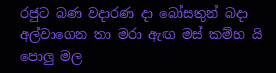රජුට බණ වදාරණ දා බෝසතුන් බදා අල්වාගෙන තා මරා ඇඟ මස් කම්හ යි පොලු මල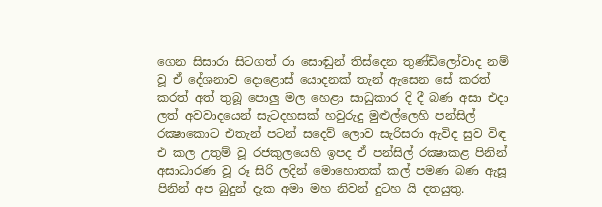ගෙන සිසාරා සිටගත් රා සොඬුන් තිස්දෙන තුණ්ඩිලෝවාද නම් වූ ඒ දේශනාව දොළොස් යොදනක් තැන් ඇසෙන සේ කරත් කරත් අත් තුබූ පොලු මල හෙළා සාධුකාර දි දී බණ අසා එදා ලත් අවවාදයෙන් සැටදහසක් හවුරුදු මුළුල්ලෙහි පන්සිල් රක්‍ෂාකොට එතැන් පටන් සදෙව් ලොව සැරිසරා ඇවිද සුව විඳ එ කල උතුම් වූ රජකුලයෙහි ඉපද ඒ පන්සිල් රක්‍ෂාකළ පිනින් අසාධාරණ වූ රූ සිරි ලදින් මොහොතක් කල් පමණ බණ ඇසූ පිනින් අප බුදුන් දැක අමා මහ නිවන් දුටහ යි දතයුතු.